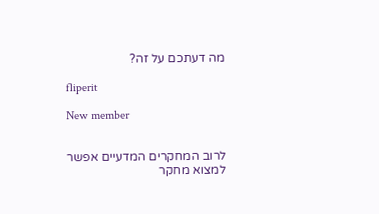מה דעתכם על זה?

fliperit

New member


לרוב המחקרים המדעיים אפשר למצוא מחקר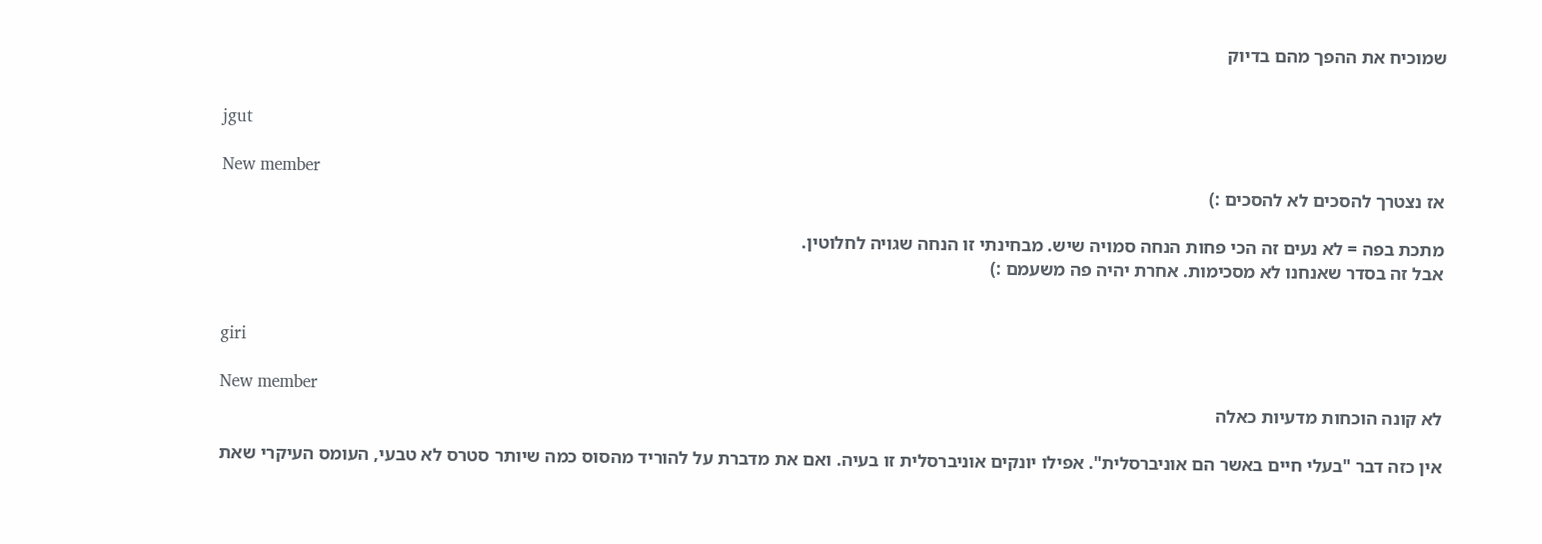שמוכיח את ההפך מהם בדיוק


jgut

New member
אז נצטרך להסכים לא להסכים :)

מתכת בפה = לא נעים זה הכי פחות הנחה סמויה שיש. מבחינתי זו הנחה שגויה לחלוטין.
אבל זה בסדר שאנחנו לא מסכימות. אחרת יהיה פה משעמם :)


giri

New member
לא קונה הוכחות מדעיות כאלה

אין כזה דבר "בעלי חיים באשר הם אוניברסלית". אפילו יונקים אוניברסלית זו בעיה. ואם את מדברת על להוריד מהסוס כמה שיותר סטרס לא טבעי, העומס העיקרי שאת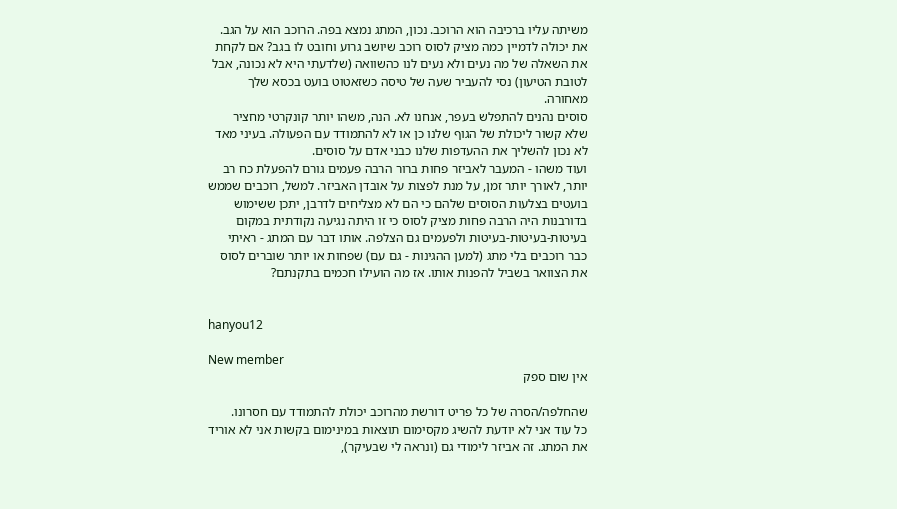משיתה עליו ברכיבה הוא הרוכב. נכון, המתג נמצא בפה. הרוכב הוא על הגב. את יכולה לדמיין כמה מציק לסוס רוכב שיושב גרוע וחובט לו בגב? אם לקחת את השאלה של מה נעים ולא נעים לנו כהשוואה (שלדעתי היא לא נכונה, אבל לטובת הטיעון) נסי להעביר שעה של טיסה כשזאטוט בועט בכסא שלך מאחורה.
סוסים נהנים להתפלש בעפר, אנחנו לא. הנה, משהו יותר קונקרטי מחציר שלא קשור ליכולת של הגוף שלנו כן או לא להתמודד עם הפעולה. בעיני מאד לא נכון להשליך את ההעדפות שלנו כבני אדם על סוסים.
ועוד משהו - המעבר לאביזר פחות ברור הרבה פעמים גורם להפעלת כח רב יותר, לאורך יותר זמן, על מנת לפצות על אובדן האביזר. למשל, רוכבים שממש בועטים בצלעות הסוסים שלהם כי הם לא מצליחים לדרבן, יתכן ששימוש בדורבנות היה הרבה פחות מציק לסוס כי זו היתה נגיעה נקודתית במקום בעיטות-בעיטות-בעיטות ולפעמים גם הצלפה. אותו דבר עם המתג - ראיתי כבר רוכבים בלי מתג (למען ההגינות - גם עם) שפחות או יותר שוברים לסוס את הצוואר בשביל להפנות אותו. אז מה הועילו חכמים בתקנתם?


hanyou12

New member
אין שום ספק

שהחלפה/הסרה של כל פריט דורשת מהרוכב יכולת להתמודד עם חסרונו.
כל עוד אני לא יודעת להשיג מקסימום תוצאות במינימום בקשות אני לא אוריד את המתג. זה אביזר לימודי גם (ונראה לי שבעיקר),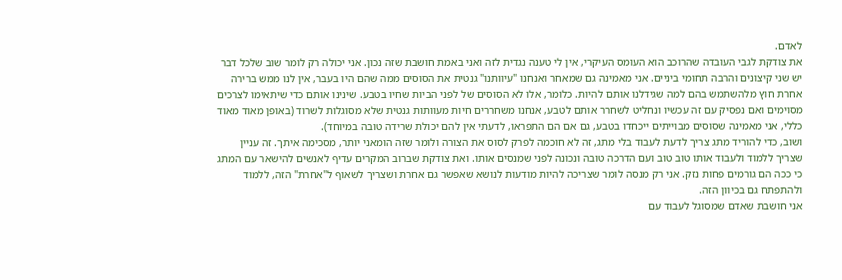לאדם.
את צודקת לגבי העובדה שהרוכב הוא העומס העיקרי, אין לי טענה נגדית לזה ואני באמת חושבת שזה נכון. אני יכולה רק לומר שוב שלכל דבר יש שני קיצונים והרבה תחומי ביניים. אני מאמינה גם שמאחר ואנחנו "עיוותנו" גנטית את הסוסים ממה שהם היו בעבר, אין לנו ממש ברירה אחרת חוץ מלהשתמש בהם למה שגידלנו אותם להיות. כלומר, אלו לא הסוסים של לפני הביות שחיו בטבע. שינינו אותם כדי שיתאימו לצרכים מסוימים ואם נפסיק עם זה עכשיו ונחליט לשחרר אותם לטבע, אנחנו משחררים חיות מעוותות גנטית שלא מסוגלות לשרוד (באופן מאוד מאוד כללי, אני מאמינה שסוסים מבוייתים ייכחדו בטבע, גם אם הם התפראו, לדעתי אין להם יכולת שרידה טובה במיוחד).
ושוב, כדי להוריד מתג צריך לדעת לעבוד בלי מתג, זה לא חוכמה לפרק לסוס את הצורה ולומר שזה הומאני יותר, מסכימה איתך. זה עניין שצריך ללמוד ולעבוד אותו טוב טוב ועם הדרכה טובה ונכונה לפני שמנסים אותו. ואת צודקת שברוב המקרים עדיף לאנשים להישאר עם המתג כי ככה הם גורמים פחות נזק. אני רק מנסה לומר שצריכה להיות מודעות לנושא שאפשר גם אחרת ושצריך לשאוף ל"אחרת" הזה, ללמוד ולהתפתח גם בכיוון הזה.
אני חושבת שאדם שמסוגל לעבוד עם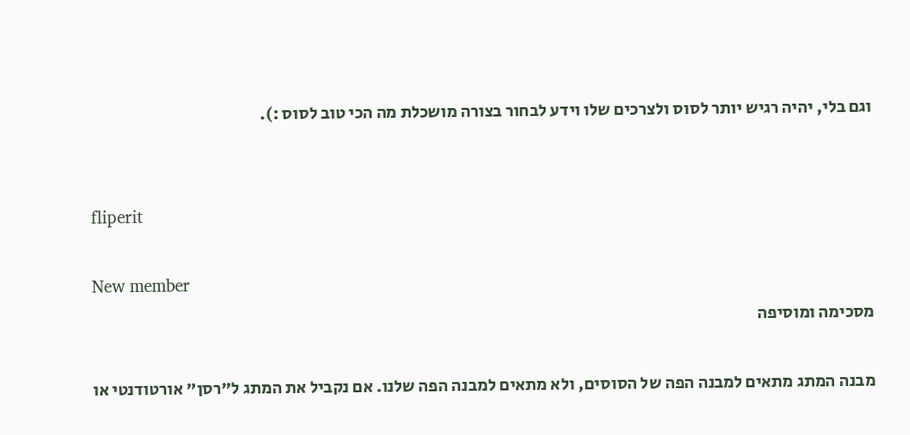וגם בלי, יהיה רגיש יותר לסוס ולצרכים שלו וידע לבחור בצורה מושכלת מה הכי טוב לסוס :).


fliperit

New member
מסכימה ומוסיפה

מבנה המתג מתאים למבנה הפה של הסוסים, ולא מתאים למבנה הפה שלנו. אם נקביל את המתג ל"רסן" אורטודנטי או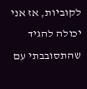לקוביות, אז אני יכולה להגיד שהתסובבתי עם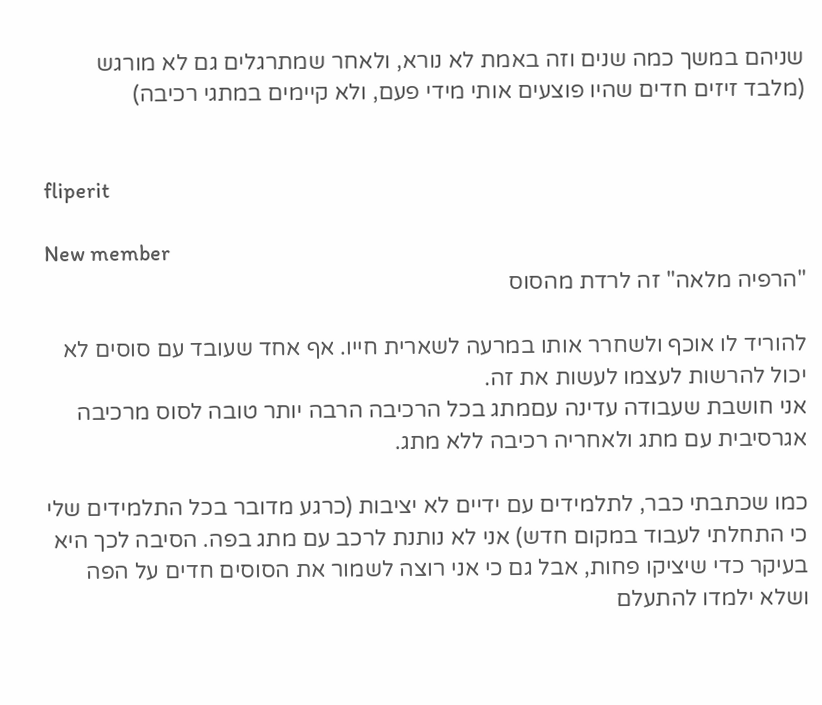שניהם במשך כמה שנים וזה באמת לא נורא, ולאחר שמתרגלים גם לא מורגש (מלבד זיזים חדים שהיו פוצעים אותי מידי פעם, ולא קיימים במתגי רכיבה)


fliperit

New member
"הרפיה מלאה" זה לרדת מהסוס

להוריד לו אוכף ולשחרר אותו במרעה לשארית חייו. אף אחד שעובד עם סוסים לא יכול להרשות לעצמו לעשות את זה.
אני חושבת שעבודה עדינה עםמתג בכל הרכיבה הרבה יותר טובה לסוס מרכיבה אגרסיבית עם מתג ולאחריה רכיבה ללא מתג.

כמו שכתבתי כבר, לתלמידים עם ידיים לא יציבות (כרגע מדובר בכל התלמידים שלי כי התחלתי לעבוד במקום חדש) אני לא נותנת לרכב עם מתג בפה. הסיבה לכך היא בעיקר כדי שיציקו פחות, אבל גם כי אני רוצה לשמור את הסוסים חדים על הפה ושלא ילמדו להתעלם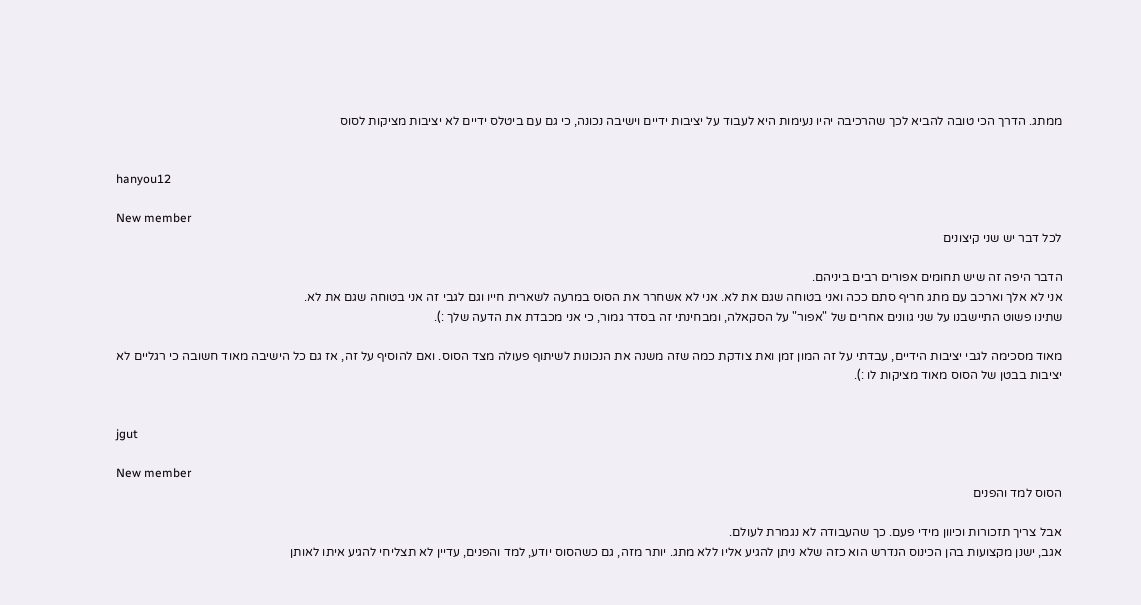ממתג. הדרך הכי טובה להביא לכך שהרכיבה יהיו נעימות היא לעבוד על יציבות ידיים וישיבה נכונה, כי גם עם ביטלס ידיים לא יציבות מציקות לסוס


hanyou12

New member
לכל דבר יש שני קיצונים

הדבר היפה זה שיש תחומים אפורים רבים ביניהם.
אני לא אלך וארכב עם מתג חריף סתם ככה ואני בטוחה שגם את לא. אני לא אשחרר את הסוס במרעה לשארית חייו וגם לגבי זה אני בטוחה שגם את לא.
שתינו פשוט התיישבנו על שני גוונים אחרים של "אפור" על הסקאלה, ומבחינתי זה בסדר גמור, כי אני מכבדת את הדעה שלך :).

מאוד מסכימה לגבי יציבות הידיים, עבדתי על זה המון זמן ואת צודקת כמה שזה משנה את הנכונות לשיתוף פעולה מצד הסוס. ואם להוסיף על זה, אז גם כל הישיבה מאוד חשובה כי רגליים לא יציבות בבטן של הסוס מאוד מציקות לו :).


jgut

New member
הסוס למד והפנים

אבל צריך תזכורות וכיוון מידי פעם. כך שהעבודה לא נגמרת לעולם.
אגב, ישנן מקצועות בהן הכינוס הנדרש הוא כזה שלא ניתן להגיע אליו ללא מתג. יותר מזה, גם כשהסוס יודע, למד והפנים, עדיין לא תצליחי להגיע איתו לאותן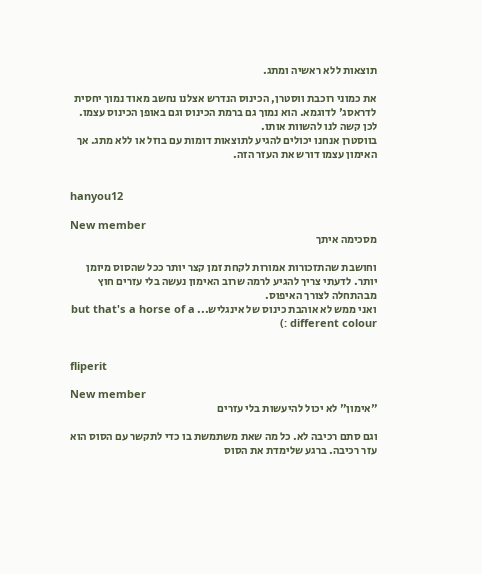תוצאות ללא ראשיה ומתג.

את כמוני רוכבת ווסטרן, הכינוס הנדרש אצלנו נחשב מאוד נמוך יחסית לדראסג' לדוגמא. הוא נמוך גם ברמת הכינוס וגם באופן הכינוס עצמו. לכן קשה לנו להשוות אותו.
בווסטרן אנחנו יכולים להגיע לתוצאות דומות עם בוזל או ללא מתג. אך האימון עצמו דורש את העזר הזה.


hanyou12

New member
מסכימה איתך

וחושבת שהתזכורות אמורות לקחת זמן קצר יותר ככל שהסוס מיומן יותר. לדעתי צריך להגיע לרמה שרוב האימון נעשה בלי עזרים חוץ מבהתחלה לצורך האיפוס.
ואני ממש לא אוהבת כינוס של אינגליש... but that's a horse of a different colour :)


fliperit

New member
"אימון" לא יכול להיעשות בלי עזרים

וגם סתם רכיבה לא. כל מה שאת משתמשת בו כדי לתקשר עם הסוס הוא עזר רכיבה. ברגע שלימדת את הסוס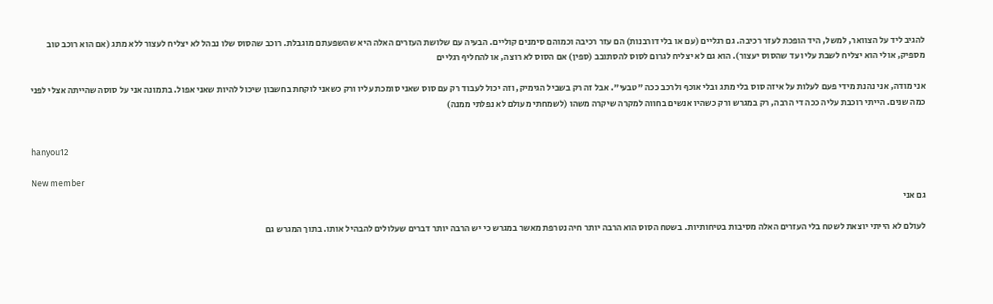להגיב ליד על הצוואר, למשל, היד הופכת לעזר רכיבה. גם רגליים (עם או בלי דורבנות) הם עזר רכיבה וכמוהם סימנים קוליים. הבעיה עם שלושת העזרים האלה היא שהשפעתם מוגבלת. רוכב שהסוס שלו נבהל לא יצליח לעצור ללא מתג (אם הוא רוכב טוב מספיק, אולי הוא יצליח לשבת עליו עד שהסוס יעצור). הוא גם לא יצליח לגרום לסוס להסתובב (ספין) אם הסוס לא רוצה, או להחליף רגליים

אני מודה, אני נהנת מידי פעם לעלות על איזה סוס בלי מתג ובלי אוכף ולרכב ככה "טבעי". אבל זה רק בשביל הגימיק, וזה יכול לעבוד רק עם סוס שאני סומכת עליו ורק כשאני לוקחת בחשבון שיכול להיות שאני אפול. בתמונה אני על סוסה שהייתה אצלי לפני כמה שנים. הייתי רוכבת עליה ככה די הרבה, רק במגרש ורק כשהיו אנשים בחווה למקרה שיקרה משהו (לשמחתי מעולם לא נפלתי ממנה)


hanyou12

New member
גם אני

לעולם לא הייתי יוצאת לשטח בלי העזרים האלה מסיבות בטיחותיות. בשטח הסוס הוא הרבה יותר חיה נטרפת מאשר במגרש כי יש הרבה יותר דברים שעלולים להבהיל אותו. בתוך המגרש גם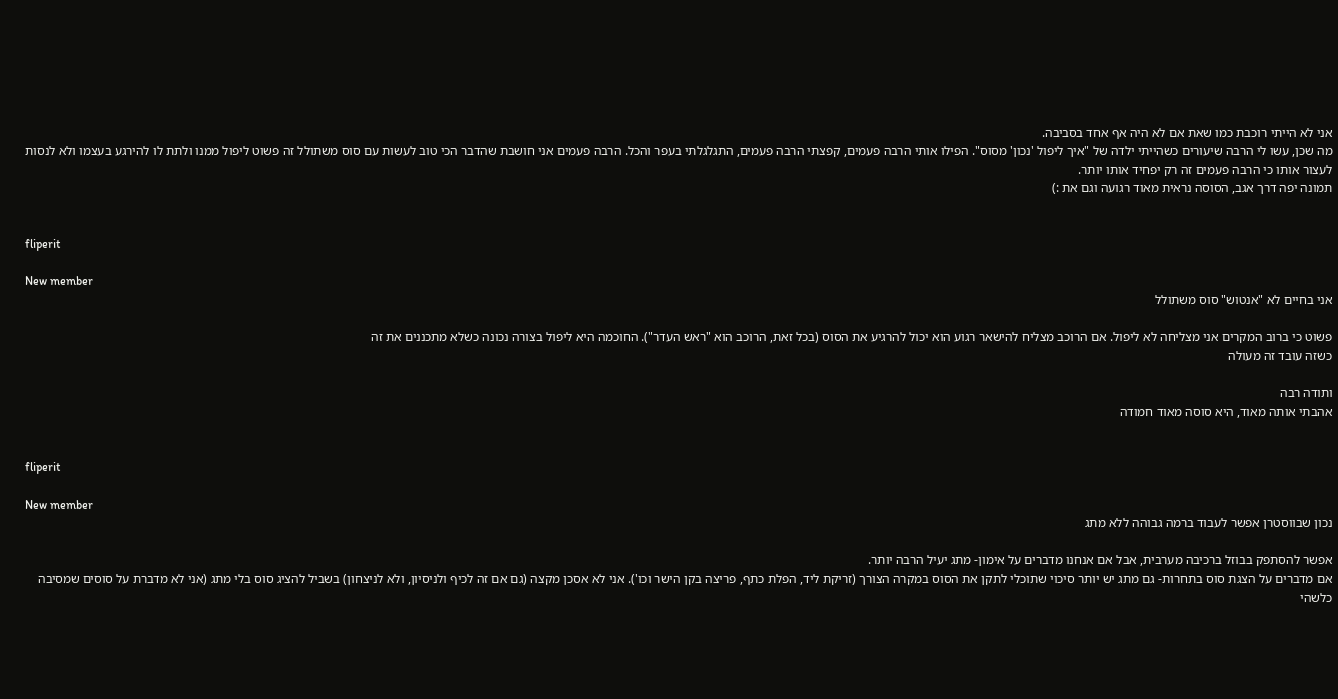אני לא הייתי רוכבת כמו שאת אם לא היה אף אחד בסביבה.
מה שכן, עשו לי הרבה שיעורים כשהייתי ילדה של "איך ליפול 'נכון' מסוס". הפילו אותי הרבה פעמים, קפצתי הרבה פעמים, התגלגלתי בעפר והכל. הרבה פעמים אני חושבת שהדבר הכי טוב לעשות עם סוס משתולל זה פשוט ליפול ממנו ולתת לו להירגע בעצמו ולא לנסות לעצור אותו כי הרבה פעמים זה רק יפחיד אותו יותר.
תמונה יפה דרך אגב, הסוסה נראית מאוד רגועה וגם את :)


fliperit

New member
אני בחיים לא "אנטוש" סוס משתולל

פשוט כי ברוב המקרים אני מצליחה לא ליפול. אם הרוכב מצליח להישאר רגוע הוא יכול להרגיע את הסוס (בכל זאת, הרוכב הוא "ראש העדר"). החוכמה היא ליפול בצורה נכונה כשלא מתכננים את זה
כשזה עובד זה מעולה

ותודה רבה
אהבתי אותה מאוד, היא סוסה מאוד חמודה


fliperit

New member
נכון שבווסטרן אפשר לעבוד ברמה גבוהה ללא מתג

אפשר להסתפק בבוזל ברכיבה מערבית, אבל אם אנחנו מדברים על אימון- מתג יעיל הרבה יותר.
אם מדברים על הצגת סוס בתחרות- גם מתג יש יותר סיכוי שתוכלי לתקן את הסוס במקרה הצורך (זריקת ליד, הפלת כתף, פריצה בקן הישר וכו'). אני לא אסכן מקצה (גם אם זה לכיף ולניסיון, ולא לניצחון) בשביל להציג סוס בלי מתג (אני לא מדברת על סוסים שמסיבה כלשהי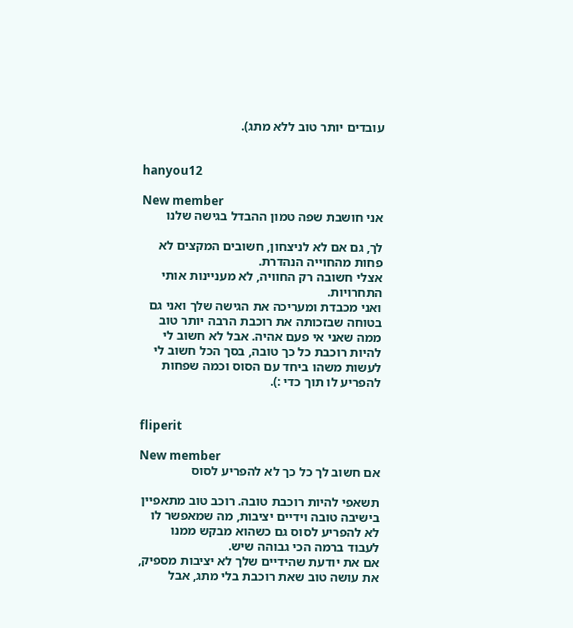עובדים יותר טוב ללא מתג).


hanyou12

New member
אני חושבת שפה טמון ההבדל בגישה שלנו

לך, גם אם לא לניצחון, חשובים המקצים לא פחות מהחוייה הנהדרת.
אצלי חשובה רק החוויה, לא מעניינות אותי התחרויות.
ואני מכבדת ומעריכה את הגישה שלך ואני גם בטוחה שבזכותה את רוכבת הרבה יותר טוב ממה שאני אי פעם אהיה. אבל לא חשוב לי להיות רוכבת כל כך טובה, בסך הכל חשוב לי לעשות משהו ביחד עם הסוס וכמה שפחות להפריע לו תוך כדי :).


fliperit

New member
אם חשוב לך כל כך לא להפריע לסוס

תשאפי להיות רוכבת טובה. רוכב טוב מתאפיין בישיבה טובה וידיים יציבות, מה שמאפשר לו לא להפריע לסוס גם כשהוא מבקש ממנו לעבוד ברמה הכי גבוהה שיש.
אם את יודעת שהידיים שלך לא יציבות מספיק, את עושה טוב שאת רוכבת בלי מתג, אבל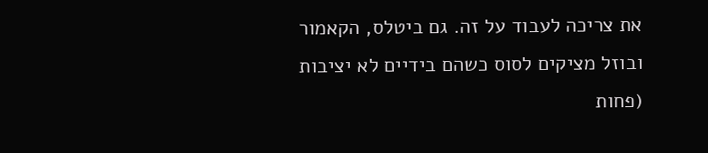את צריכה לעבוד על זה. גם ביטלס, הקאמור ובוזל מציקים לסוס כשהם בידיים לא יציבות (פחות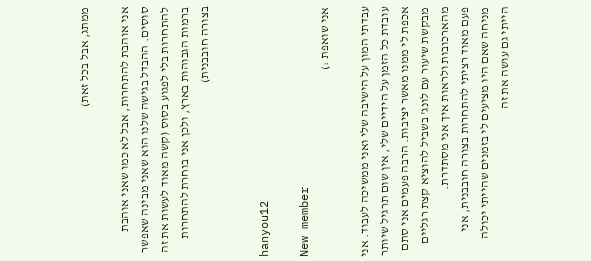ממתג, אבל בכל זאת)

אני אוהבת להתחרות, אבל לא כמו שאני אוהבת סוסים. ההבדל בגישה שלנו הוא שאני מבינה שאפשר להתחרות בלי לפגוע בסוס (קשה מאוד לעשות את זה ברמות הגבוהות בארץ, ולכן אני בוחרת להתחרות בצורה חובבנית)


hanyou12

New member
אני שואפת :)

עבדתי המון על הישיבה שלי ואני ממשיכה לעבוד. אני עובדת כל הזמן על הידיים שלי, אין שום תרגיל שיותר אכפת לי ממנו מאשר יציבות. הרבה פעמים אני סתם מבקשת שיעור עם לונג' בשביל להוציא קצת רגליים מהארכובות ולראות איך אני מסתדרת.
פעם מאוד רציתי להתחרות בצורה חובבנית, אני מניחה שאם היו מציעים לי בזמנים שהייתי יכולה הייתי גם עושה את זה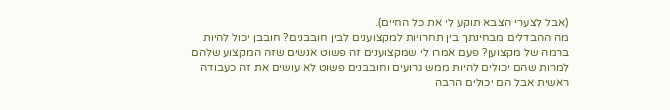(אבל לצערי הצבא תוקע לי את כל החיים).
מה ההבדלים מבחינתך בין תחרויות למקצוענים לבין חובבנים? חובבן יכול להיות ברמה של מקצוען? פעם אמרו לי שמקצוענים זה פשוט אנשים שזה המקצוע שלהם למרות שהם יכולים להיות ממש גרועים וחובבנים פשוט לא עושים את זה כעבודה ראשית אבל הם יכולים הרבה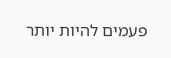פעמים להיות יותר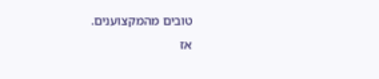טובים מהמקצוענים.
אז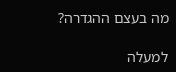מה בעצם ההגדרה?

למעלה